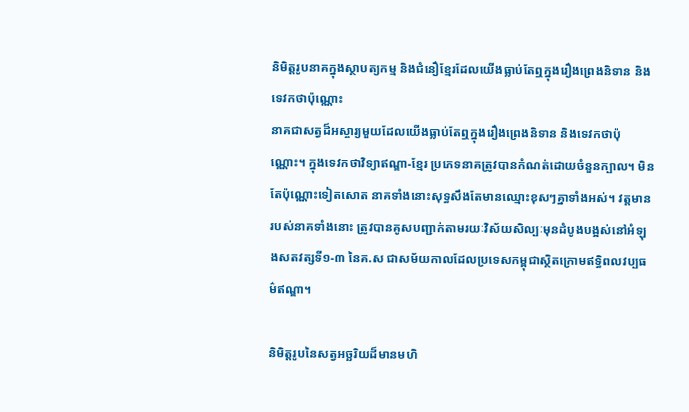និមិត្តរូបនាគក្នុងស្ថាបត្យកម្ម និងជំនឿខ្មែរដែលយើងធ្លាប់តែឮក្នុងរឿងព្រេងនិទាន និងទេវកថាប៉ុណ្ណោះ
នាគជាសត្វដ៏អស្ចារ្យមួយដែលយើងធ្លាប់តែឮក្នុងរឿងព្រេងនិទាន និងទេវកថាប៉ុណ្ណោះ។ ក្នុងទេវកថាវិទ្យាឥណ្ឌា-ខ្មែរ ប្រភេទនាគត្រូវបានកំណត់ដោយចំនួនក្បាល។ មិនតែប៉ុណ្ណោះទៀតសោត នាគទាំងនោះសុទ្ធសឹងតែមានឈ្មោះខុសៗគ្នាទាំងអស់។ វត្តមានរបស់នាគទាំងនោះ ត្រូវបានគូសបញ្ជាក់តាមរយៈវិស័យសិល្បៈមុនដំបូងបង្អស់នៅអំឡុងសតវត្សទី១-៣ នៃគ.ស ជាសម័យកាលដែលប្រទេសកម្ពុជាស្ថិតក្រោមឥទ្ធិពលវប្បធម៌ឥណ្ឌា។

និមិត្តរូបនៃសត្វអច្ឆរិយដ៏មានមហិ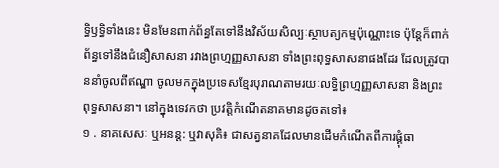ទ្ធិឫទ្ធិទាំងនេះ មិនមែនពាក់ព័ន្ធតែទៅនឹងវិស័យសិល្បៈស្ថាបត្យកម្មប៉ុណ្ណោះទេ ប៉ុន្តែក៏ពាក់ព័ន្ធទៅនឹងជំនឿសាសនា រវាងព្រហ្មញ្ញសាសនា ទាំងព្រះពុទ្ធសាសនាផងដែរ ដែលត្រូវបាននាំចូលពីឥណ្ឌា ចូលមកក្នុងប្រទេសខ្មែរបុរាណតាមរយៈលទ្ធិព្រហ្មញ្ញសាសនា និងព្រះពុទ្ធសាសនា។ នៅក្នុងទេវកថា ប្រវត្តិកំណើតនាគមានដូចតទៅ៖
១ . នាគសេសៈ ឬអនន្ត: ឬវាសុគិ៖ ជាសត្វនាគដែលមានដើមកំណើតពីការផ្គុំធា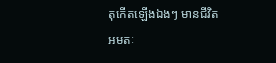តុកើតឡើងឯងៗ មានជីវិតអមតៈ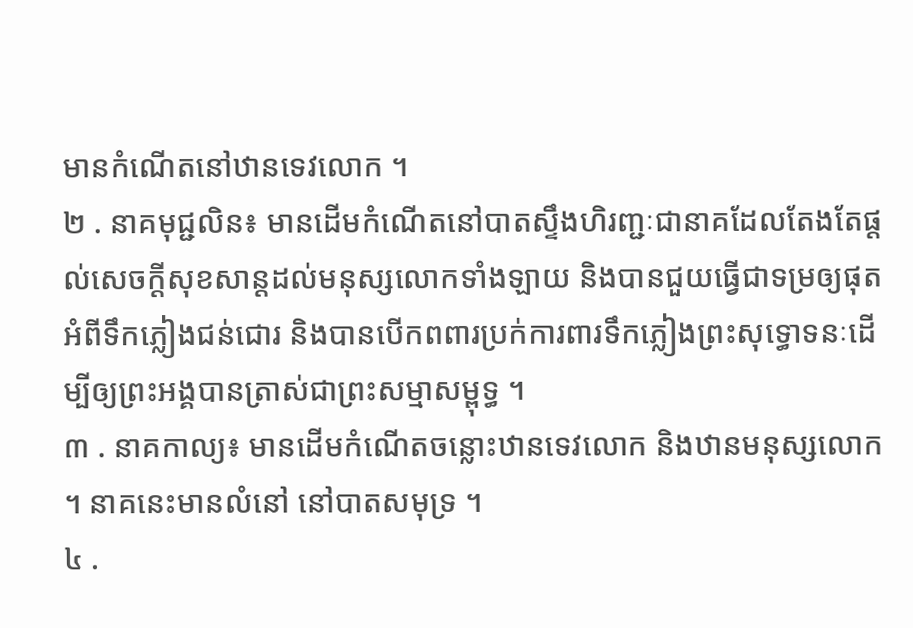មានកំណើតនៅឋានទេវលោក ។
២ . នាគមុជ្ជលិន៖ មានដើមកំណើតនៅបាតស្ទឹងហិរញ្ជៈជានាគដែលតែងតែផ្ដល់សេចក្ដីសុខសាន្តដល់មនុស្សលោកទាំងឡាយ និងបានជួយធ្វើជាទម្រឲ្យផុតអំពីទឹកភ្លៀងជន់ជោរ និងបានបើកពពារប្រក់ការពារទឹកភ្លៀងព្រះសុទ្ធោទនៈដើម្បីឲ្យព្រះអង្គបានត្រាស់ជាព្រះសម្មាសម្ពុទ្ធ ។
៣ . នាគកាល្យ៖ មានដើមកំណើតចន្លោះឋានទេវលោក និងឋានមនុស្សលោក ។ នាគនេះមានលំនៅ នៅបាតសមុទ្រ ។
៤ .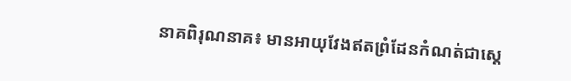នាគពិរុណនាគ៖ មានអាយុវែងឥតព្រំដែនកំណត់ជាស្ដេ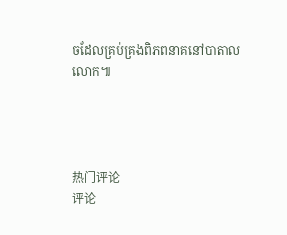ចដែលគ្រប់គ្រងពិភពនាគនៅបាតាលលោក៕




热门评论
评论